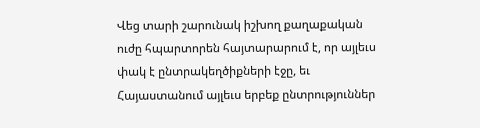Վեց տարի շարունակ իշխող քաղաքական ուժը հպարտորեն հայտարարում է, որ այլեւս փակ է ընտրակեղծիքների էջը, եւ Հայաստանում այլեւս երբեք ընտրություններ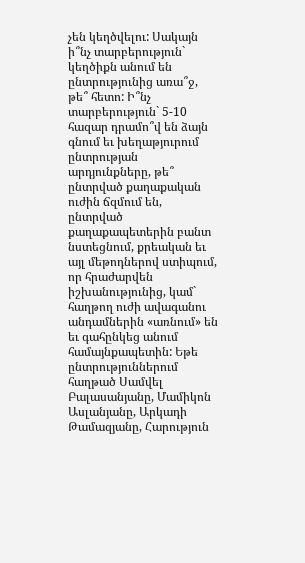չեն կեղծվելու: Սակայն ի՞նչ տարբերություն` կեղծիքն անում են ընտրությունից առա՞ջ, թե՞ հետո: Ի՞նչ տարբերություն` 5-10 հազար դրամո՞վ են ձայն գնում եւ խեղաթյուրում ընտրության արդյունքները, թե՞ ընտրված քաղաքական ուժին ճզմում են, ընտրված քաղաքապետերին բանտ նստեցնում, քրեական եւ այլ մեթոդներով ստիպում, որ հրաժարվեն իշխանությունից, կամ` հաղթող ուժի ավագանու անդամներին «առնում» են եւ գահընկեց անում համայնքապետին: Եթե ընտրություններում հաղթած Սամվել Բալասանյանը, Մամիկոն Ասլանյանը, Արկադի Թամազյանը, Հարություն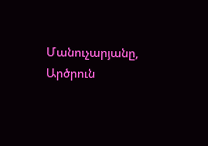Մանուչարյանը, Արծրուն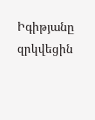Իգիթյանը զրկվեցին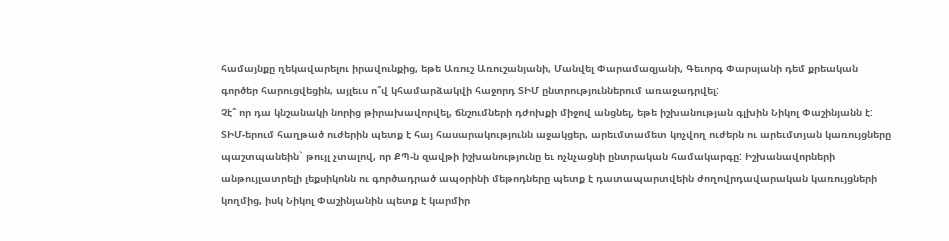համայնքը ղեկավարելու իրավունքից, եթե Առուշ Առուշանյանի, Մանվել Փարամազյանի, Գեւորգ Փարսյանի դեմ քրեական գործեր հարուցվեցին, այլեւս ո՞վ կհամարձակվի հաջորդ ՏԻՄ ընտրություններում առաջադրվել:
Չէ՞ որ դա կնշանակի նորից թիրախավորվել, ճնշումների դժոխքի միջով անցնել, եթե իշխանության գլխին Նիկոլ Փաշինյանն է: ՏԻՄ-երում հաղթած ուժերին պետք է հայ հասարակությունն աջակցեր, արեւմտամետ կոչվող ուժերն ու արեւմտյան կառույցները պաշտպանեին` թույլ չտալով, որ ՔՊ-ն զավթի իշխանությունը եւ ոչնչացնի ընտրական համակարգը: Իշխանավորների անթույլատրելի լեքսիկոնն ու գործադրած ապօրինի մեթոդները պետք է դատապարտվեին ժողովրդավարական կառույցների կողմից, իսկ Նիկոլ Փաշինյանին պետք է կարմիր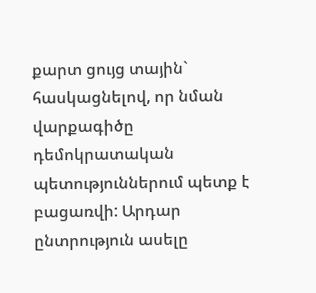քարտ ցույց տային` հասկացնելով, որ նման վարքագիծը դեմոկրատական պետություններում պետք է բացառվի: Արդար ընտրություն ասելը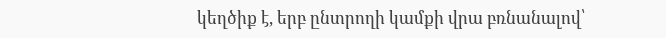կեղծիք է, երբ ընտրողի կամքի վրա բռնանալով՝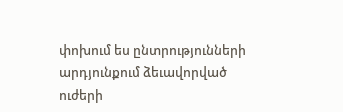փոխում ես ընտրությունների արդյունքում ձեւավորված ուժերի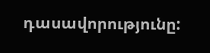դասավորությունը: